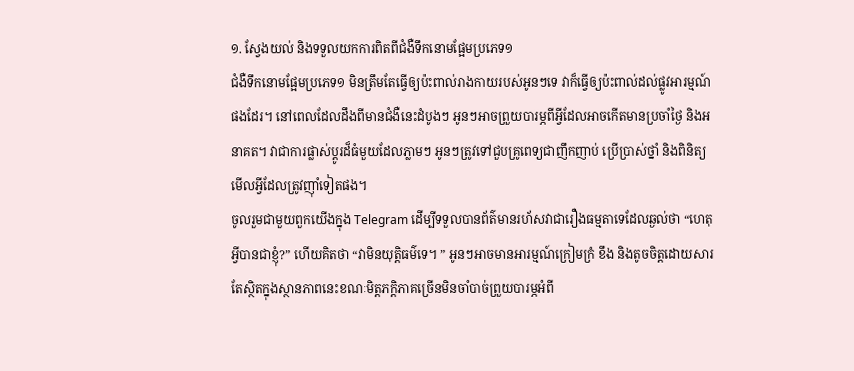១. ស្វែងយល់ និងទទួលយកការពិតពីជំងឺទឹកនោមផ្អែមប្រភេទ១
ជំងឺទឹកនោមផ្អែមប្រភេទ១ មិនត្រឹមតែធ្វើឲ្យប៉ះពាល់រាងកាយរបស់អូនៗទេ វាក៏ធ្វើឲ្យប៉ះពាល់ដល់ផ្លូវអារម្មណ៍ផងដែរ។ នៅពេលដែលដឹងពីមានជំងឺនេះដំបូងៗ អូនៗអាចព្រួយបារម្ភពីអ្វីដែលអាចកើតមានប្រចាំថ្ងៃ និងអនាគត។ វាជាការផ្លាស់ប្តូរដ៏ធំមួយដែលភ្លាមៗ អូនៗត្រូវទៅជួបគ្រូពេទ្យជាញឹកញាប់ ប្រើប្រាស់ថ្នាំ និងពិនិត្យមើលអ្វីដែលត្រូវញ៉ាំទៀតផង។
ចូលរួមជាមួយពួកយើងក្នុង Telegram ដើម្បីទទួលបានព័ត៌មានរហ័សវាជារឿងធម្មតាទេដែលឆ្ងល់ថា “ហេតុអ្វីបានជាខ្ញុំ?” ហើយគិតថា “វាមិនយុត្តិធម៌ទេ។ ” អូនៗអាចមានអារម្មណ៍ក្រៀមក្រំ ខឹង និងតូចចិត្តដោយសារតែស្ថិតក្នុងស្ថានភាពនេះខណៈមិត្តភក្តិភាគច្រើនមិនចាំបាច់ព្រួយបារម្ភអំពី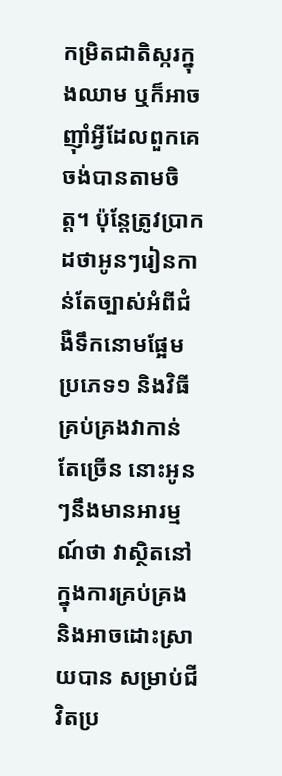កម្រិតជាតិស្ករក្នុងឈាម ឬក៏អាចញ៉ាំអ្វីដែលពួកគេចង់បានតាមចិត្ត។ ប៉ុន្តែត្រូវប្រាកដថាអូនៗរៀនកាន់តែច្បាស់អំពីជំងឺទឹកនោមផ្អែមប្រភេទ១ និងវិធីគ្រប់គ្រងវាកាន់តែច្រើន នោះអូនៗនឹងមានអារម្មណ៍ថា វាស្ថិតនៅក្នុងការគ្រប់គ្រង និងអាចដោះស្រាយបាន សម្រាប់ជីវិតប្រ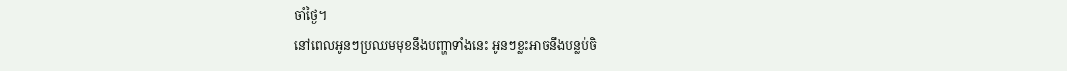ចាំថ្ងៃ។
នៅពេលអូនៗប្រឈមមុខនឹងបញ្ហាទាំងនេះ អូនៗខ្លះអាចនឹងបន្លប់ចិ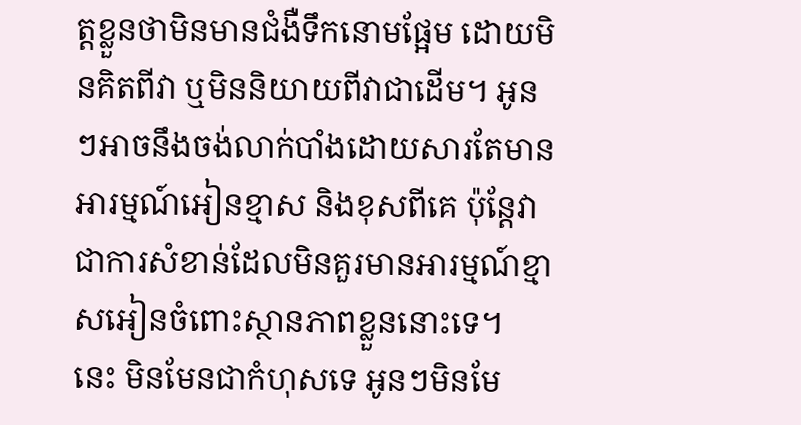ត្តខ្លួនថាមិនមានជំងឺទឹកនោមផ្អែម ដោយមិនគិតពីវា ឬមិននិយាយពីវាជាដើម។ អូនៗអាចនឹងចង់លាក់បាំងដោយសារតែមានអារម្មណ៍អៀនខ្មាស និងខុសពីគេ ប៉ុន្តែវាជាការសំខាន់ដែលមិនគួរមានអារម្មណ៍ខ្មាសអៀនចំពោះស្ថានភាពខ្លួននោះទេ។ នេះ មិនមែនជាកំហុសទេ អូនៗមិនមែ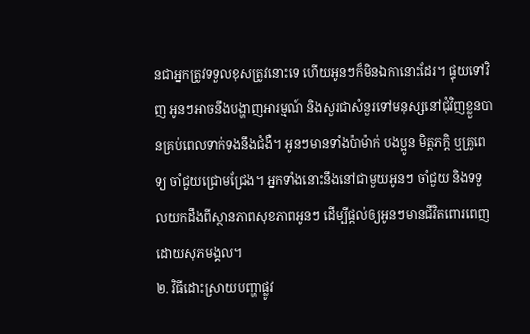នជាអ្នកត្រូវទទួលខុសត្រូវនោះទេ ហើយអូនៗក៏មិនឯកានោះដែរ។ ផ្ទុយទៅវិញ អូនៗអាចនឹងបង្ហាញអារម្មណ៍ និងសួរជាសំនួរទៅមនុស្សនៅជុំវិញខ្លួនបានគ្រប់ពេលទាក់ទងនឹងជំងឺ។ អូនៗមានទាំងប៉ាម៉ាក់ បងប្អូន មិត្តភក្ដិ ឬគ្រូពេទ្យ ចាំជួយជ្រោមជ្រែង។ អ្នកទាំងនោះនឹងនៅជាមួយអូនៗ ចាំជួយ និងទទួលយកដឹងពីស្ថានភាពសុខភាពអូនៗ ដើម្បីផ្ដល់ឲ្យអូនៗមានជីវិតពោរពេញដោយសុភមង្គល។
២. វិធីដោះស្រាយបញ្ហាផ្លូវ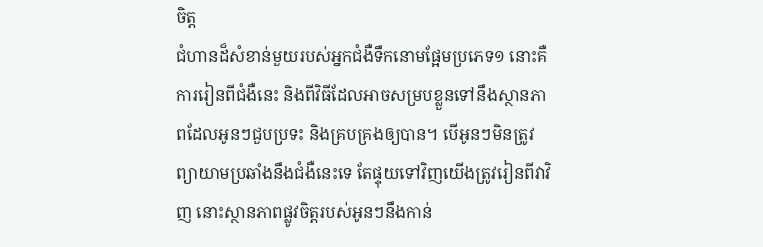ចិត្ត
ជំហានដ៏សំខាន់មួយរបស់អ្នកជំងឺទឹកនោមផ្អែមប្រភេទ១ នោះគឺការរៀនពីជំងឺនេះ និងពីវិធីដែលអាចសម្របខ្លួនទៅនឹងស្ថានភាពដែលអូនៗជួបប្រទះ និងគ្របគ្រងឲ្យបាន។ បើអូនៗមិនត្រូវព្យាយាមប្រឆាំងនឹងជំងឺនេះទេ តែផ្ទុយទៅវិញយើងត្រូវរៀនពីវាវិញ នោះស្ថានភាពផ្លូវចិត្តរបស់អូនៗនឹងកាន់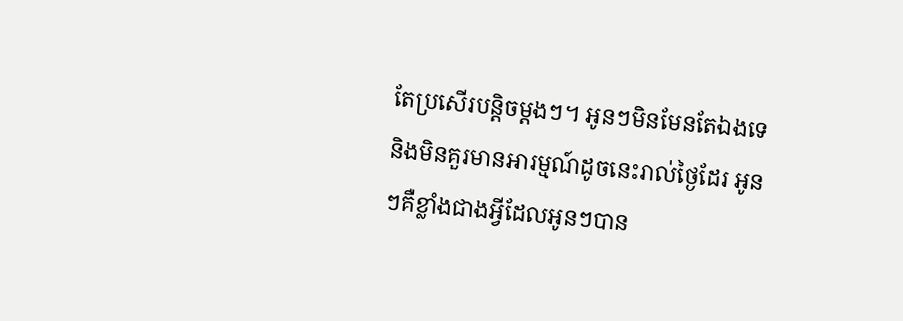តែប្រសើរបន្តិចម្ដងៗ។ អូនៗមិនមែនតែឯងទេ និងមិនគួរមានអារម្មណ៍ដូចនេះរាល់ថ្ងៃដែរ អូនៗគឺខ្លាំងជាងអ្វីដែលអូនៗបាន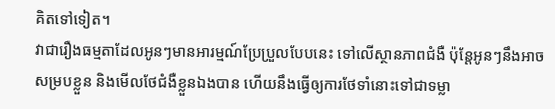គិតទៅទៀត។
វាជារឿងធម្មតាដែលអូនៗមានអារម្មណ៍ប្រែប្រួលបែបនេះ ទៅលើស្ថានភាពជំងឺ ប៉ុន្តែអូនៗនឹងអាចសម្របខ្លួន និងមើលថែជំងឺខ្លួនឯងបាន ហើយនឹងធ្វើឲ្យការថែទាំនោះទៅជាទម្លា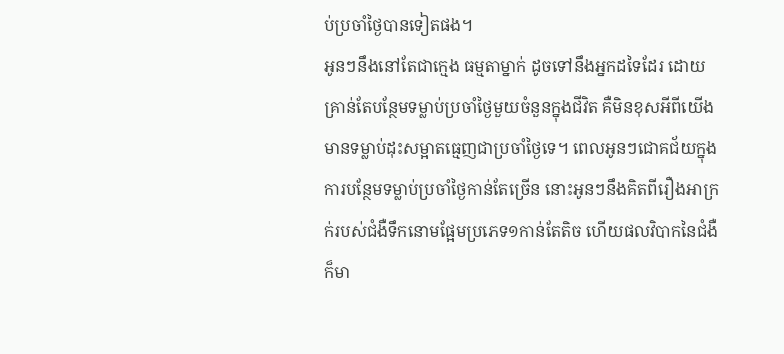ប់ប្រចាំថ្ងៃបានទៀតផង។
អូនៗនឹងនៅតែជាក្មេង ធម្មតាម្នាក់ ដូចទៅនឹងអ្នកដទៃដែរ ដោយគ្រាន់តែបន្ថែមទម្លាប់ប្រចាំថ្ងៃមួយចំនួនក្នុងជីវិត គឺមិនខុសអីពីយើងមានទម្លាប់ដុះសម្អាតធ្មេញជាប្រចាំថ្ងៃទេ។ ពេលអូនៗជោគជ័យក្នុងការបន្ថែមទម្លាប់ប្រចាំថ្ងៃកាន់តែច្រើន នោះអូនៗនឹងគិតពីរឿងអាក្រក់របស់ជំងឺទឹកនោមផ្អែមប្រភេទ១កាន់តែតិច ហើយផលវិបាកនៃជំងឺក៏មា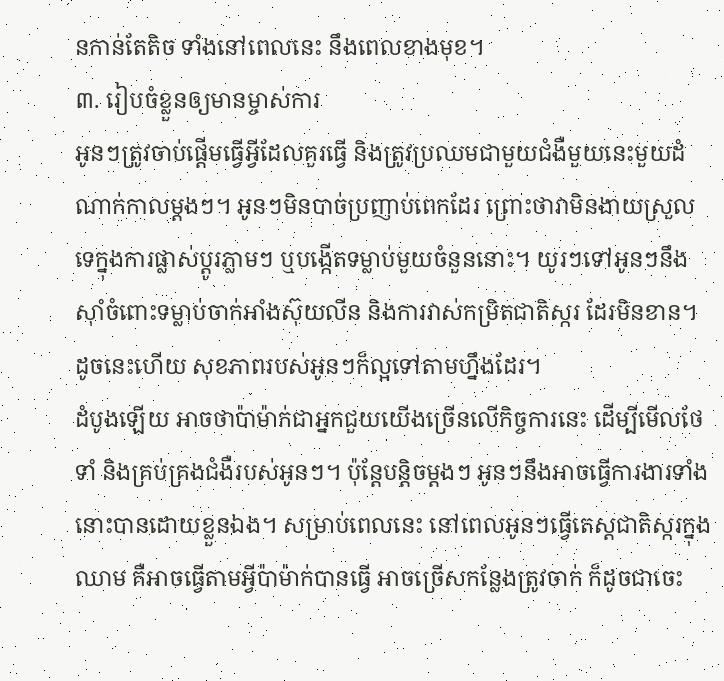នកាន់តែតិច ទាំងនៅពេលនេះ នឹងពេលខាងមុខ។
៣. រៀបចំខ្លួនឲ្យមានម្ចាស់ការ
អូនៗត្រូវចាប់ផ្ដើមធ្វើអ្វីដែលគួរធ្វើ និងត្រូវប្រឈមជាមួយជំងឺមួយនេះមួយដំណាក់កាលម្ដងៗ។ អូនៗមិនបាច់ប្រញាប់ពេកដែរ ព្រោះថាវាមិនងាយស្រួលទេក្នុងការផ្លាស់ប្តូរភ្លាមៗ ឬបង្កើតទម្លាប់មួយចំនួននោះ។ យូរៗទៅអូនៗនឹងស៊ាំចំពោះទម្លាប់ចាក់អាំងស៊ុយលីន និងការវាស់កម្រិតជាតិស្ករ ដែរមិនខាន។ ដូចនេះហើយ សុខភាពរបស់អូនៗក៏ល្អទៅតាមហ្នឹងដែរ។
ដំបូងឡើយ អាចថាប៉ាម៉ាក់ជាអ្នកជួយយើងច្រើនលើកិច្ចការនេះ ដើម្បីមើលថែទាំ និងគ្រប់គ្រងជំងឺរបស់អូនៗ។ ប៉ុន្តែបន្តិចម្ដងៗ អូនៗនឹងអាចធ្វើការងារទាំងនោះបានដោយខ្លួនឯង។ សម្រាប់ពេលនេះ នៅពេលអូនៗធ្វើតេស្តជាតិស្ករក្នុងឈាម គឺអាចធ្វើតាមអ្វីប៉ាម៉ាក់បានធ្វើ អាចច្រើសកន្លែងត្រូវចាក់ ក៏ដូចជាចេះ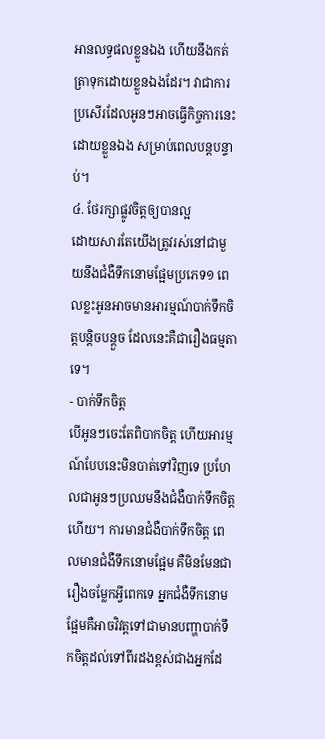អានលទ្ធផលខ្លួនឯង ហើយនឹងកត់ត្រាទុកដោយខ្លួនឯងដែរ។ វាជាការប្រសើរដែលអូនៗអាចធ្វើកិច្ចការនេះដោយខ្លួនឯង សម្រាប់ពេលបន្តបន្ទាប់។
៤. ថែរក្សាផ្លូវចិត្តឲ្យបានល្អ
ដោយសារតែយើងត្រូវរស់នៅជាមួយនឹងជំងឺទឹកនោមផ្អែមប្រភេទ១ ពេលខ្លះអូនអាចមានអារម្មណ៍បាក់ទឹកចិត្តបន្តិចបន្តួច ដែលនេះគឺជារឿងធម្មតាទេ។
- បាក់ទឹកចិត្ត
បើអូនៗចេះតែពិបាកចិត្ត ហើយអារម្មណ៍បែបនេះមិនបាត់ទៅវិញទេ ប្រហែលជាអូនៗប្រឈមនឹងជំងឺបាក់ទឹកចិត្តហើយ។ ការមានជំងឺបាក់ទឹកចិត្ត ពេលមានជំងឺទឹកនោមផ្អែម គឺមិនមែនជារឿងចម្លែកអ្វីពេកទេ អ្នកជំងឺទឹកនោមផ្អែមគឺអាចវិវត្តទៅជាមានបញ្ហាបាក់ទឹកចិត្តដល់ទៅពីរដងខ្ពស់ជាងអ្នកដែ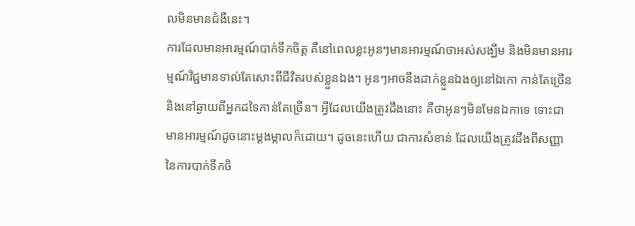លមិនមានជំងឺនេះ។
ការដែលមានអារម្មណ៍បាក់ទឹកចិត្ត គឺនៅពេលខ្លះអូនៗមានអារម្មណ៍ថាអស់សង្ឃឹម និងមិនមានអារម្មណ៍វិជ្ជមានទាល់តែសោះពីជីវិតរបស់ខ្លួនឯង។ អូនៗអាចនឹងដាក់ខ្លួនឯងឲ្យនៅឯកោ កាន់តែច្រើន និងនៅឆ្ងាយពីអ្នកដទៃកាន់តែច្រើន។ អ្វីដែលយើងត្រូវដឹងនោះ គឺថាអូនៗមិនមែនឯកាទេ ទោះជាមានអារម្មណ៍ដូចនោះម្ដងម្កាលក៏ដោយ។ ដូចនេះហើយ ជាការសំខាន់ ដែលយើងត្រូវដឹងពីសញ្ញានៃការបាក់ទឹកចិ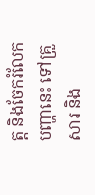ត្ត និងចែករំលែកបញ្ហានេះ ទៅគ្រួសារ និង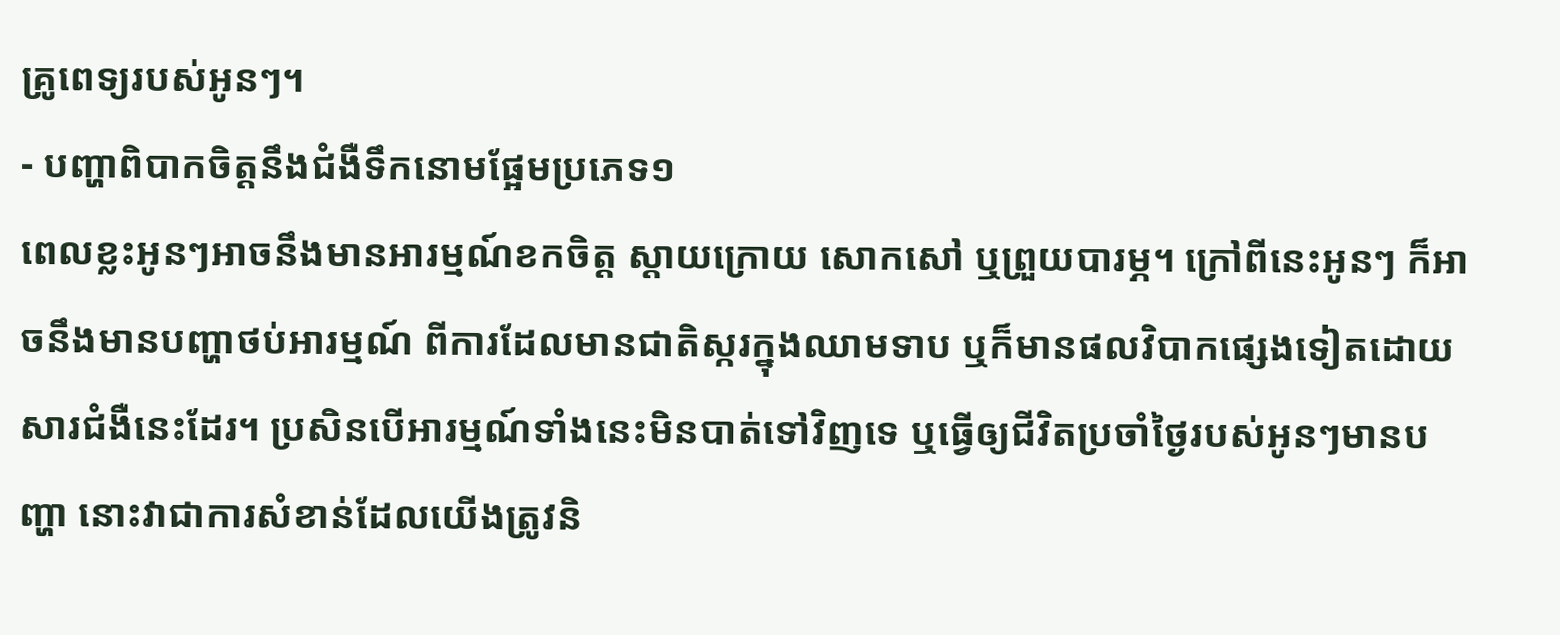គ្រូពេទ្យរបស់អូនៗ។
- បញ្ហាពិបាកចិត្តនឹងជំងឺទឹកនោមផ្អែមប្រភេទ១
ពេលខ្លះអូនៗអាចនឹងមានអារម្មណ៍ខកចិត្ត ស្ដាយក្រោយ សោកសៅ ឬព្រួយបារម្ភ។ ក្រៅពីនេះអូនៗ ក៏អាចនឹងមានបញ្ហាថប់អារម្មណ៍ ពីការដែលមានជាតិស្ករក្នុងឈាមទាប ឬក៏មានផលវិបាកផ្សេងទៀតដោយសារជំងឺនេះដែរ។ ប្រសិនបើអារម្មណ៍ទាំងនេះមិនបាត់ទៅវិញទេ ឬធ្វើឲ្យជីវិតប្រចាំថ្ងៃរបស់អូនៗមានបញ្ហា នោះវាជាការសំខាន់ដែលយើងត្រូវនិ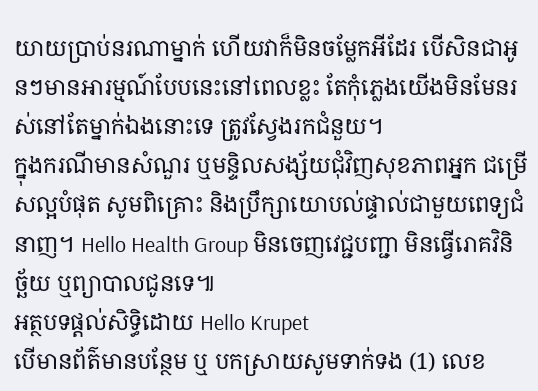យាយប្រាប់នរណាម្នាក់ ហើយវាក៏មិនចម្លែកអីដែរ បើសិនជាអូនៗមានអារម្មណ៍បែបនេះនៅពេលខ្លះ តែកុំភ្លេងយើងមិនមែនរស់នៅតែម្នាក់ឯងនោះទេ ត្រូវស្វែងរកជំនួយ។
ក្នុងករណីមានសំណួរ ឬមន្ទិលសង្ស័យជុំវិញសុខភាពអ្នក ជម្រើសល្អបំផុត សូមពិគ្រោះ និងប្រឹក្សាយោបល់ផ្ទាល់ជាមួយពេទ្យជំនាញ។ Hello Health Group មិនចេញវេជ្ជបញ្ជា មិនធ្វើរោគវិនិច្ឆ័យ ឬព្យាបាលជូនទេ៕
អត្ថបទផ្ដល់សិទ្ធិដោយ Hello Krupet
បើមានព័ត៌មានបន្ថែម ឬ បកស្រាយសូមទាក់ទង (1) លេខ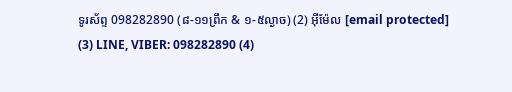ទូរស័ព្ទ 098282890 (៨-១១ព្រឹក & ១-៥ល្ងាច) (2) អ៊ីម៉ែល [email protected]
(3) LINE, VIBER: 098282890 (4)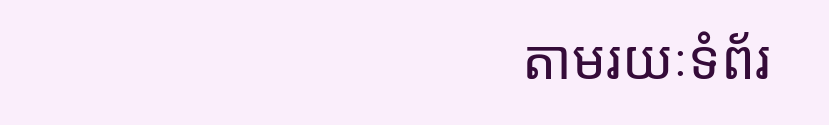តាមរយៈទំព័រ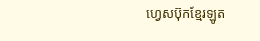ហ្វេសប៊ុកខ្មែរឡូត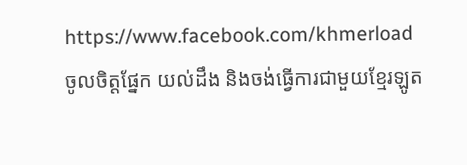https://www.facebook.com/khmerload
ចូលចិត្តផ្នែក យល់ដឹង និងចង់ធ្វើការជាមួយខ្មែរឡូត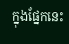ក្នុងផ្នែកនេះ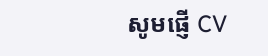សូមផ្ញើ CV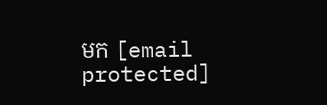មក [email protected]